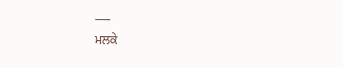___
ਮਲਕੇ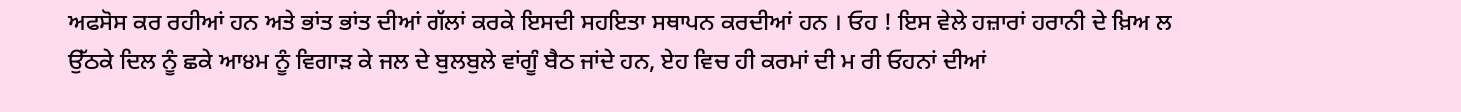ਅਫਸੋਸ ਕਰ ਰਹੀਆਂ ਹਨ ਅਤੇ ਭਾਂਤ ਭਾਂਤ ਦੀਆਂ ਗੱਲਾਂ ਕਰਕੇ ਇਸਦੀ ਸਹਇਤਾ ਸਥਾਪਨ ਕਰਦੀਆਂ ਹਨ । ਓਹ ! ਇਸ ਵੇਲੇ ਹਜ਼ਾਰਾਂ ਹਰਾਨੀ ਦੇ ਖ਼ਿਅ ਲ ਉੱਠਕੇ ਦਿਲ ਨੂੰ ਛਕੇ ਆ੪ਮ ਨੂੰ ਵਿਗਾੜ ਕੇ ਜਲ ਦੇ ਬੁਲਬੁਲੇ ਵਾਂਗੂੰ ਬੈਠ ਜਾਂਦੇ ਹਨ, ਏਹ ਵਿਚ ਹੀ ਕਰਮਾਂ ਦੀ ਮ ਰੀ ਓਹਨਾਂ ਦੀਆਂ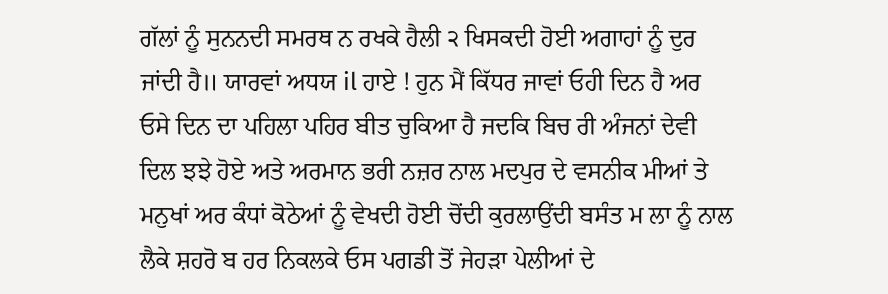ਗੱਲਾਂ ਨੂੰ ਸੁਨਨਦੀ ਸਮਰਥ ਨ ਰਖਕੇ ਹੈਲੀ ੨ ਖਿਸਕਦੀ ਹੋਈ ਅਗਾਹਾਂ ਨੂੰ ਦੁਰ ਜਾਂਦੀ ਹੈ॥ ਯਾਰਵਾਂ ਅਧਯ il ਹਾਏ ! ਹੁਨ ਮੈਂ ਕਿੱਧਰ ਜਾਵਾਂ ਓਹੀ ਦਿਨ ਹੈ ਅਰ ਓਸੇ ਦਿਨ ਦਾ ਪਹਿਲਾ ਪਹਿਰ ਬੀਤ ਚੁਕਿਆ ਹੈ ਜਦਕਿ ਬਿਚ ਰੀ ਅੰਜਨਾਂ ਦੇਵੀ ਦਿਲ ਝਝੇ ਹੋਏ ਅਤੇ ਅਰਮਾਨ ਭਰੀ ਨਜ਼ਰ ਨਾਲ ਮਦਪੁਰ ਦੇ ਵਸਨੀਕ ਮੀਆਂ ਤੇ ਮਨੁਖਾਂ ਅਰ ਕੰਧਾਂ ਕੋਠੇਆਂ ਨੂੰ ਵੇਖਦੀ ਹੋਈ ਚੋਂਦੀ ਕੁਰਲਾਉਂਦੀ ਬਸੰਤ ਮ ਲਾ ਨੂੰ ਨਾਲ ਲੈਕੇ ਸ਼ਹਰੋ ਬ ਹਰ ਨਿਕਲਕੇ ਓਸ ਪਗਡੀ ਤੋਂ ਜੇਹੜਾ ਪੇਲੀਆਂ ਦੇ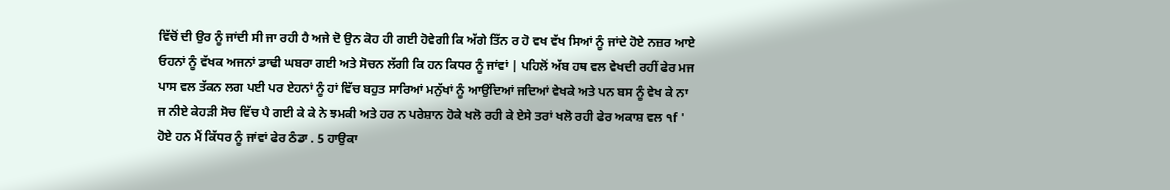ਵਿੱਚੋਂ ਦੀ ਉਰ ਨੂੰ ਜਾਂਦੀ ਸੀ ਜਾ ਰਹੀ ਹੈ ਅਜੇ ਦੋ ਉਨ ਕੋਹ ਹੀ ਗਈ ਹੋਵੇਗੀ ਕਿ ਅੱਗੇ ਤਿੱਨ ਰ ਹੋ ਵਖ ਵੱਖ ਸਿਆਂ ਨੂੰ ਜਾਂਦੇ ਹੋਏ ਨਜ਼ਰ ਆਏ ਓਹਨਾਂ ਨੂੰ ਵੱਖਕ ਅਜਨਾਂ ਡਾਢੀ ਘਬਰਾ ਗਈ ਅਤੇ ਸੋਚਨ ਲੱਗੀ ਕਿ ਹਨ ਕਿਧਰ ਨੂੰ ਜਾਂਵਾਂ | ਪਹਿਲੋਂ ਅੱਬ ਹਥ ਵਲ ਵੇਖਦੀ ਰਹੀਂ ਫੇਰ ਮਜ ਪਾਸ ਵਲ ਤੱਕਨ ਲਗ ਪਈ ਪਰ ਏਹਨਾਂ ਨੂੰ ਹਾਂ ਵਿੱਚ ਬਹੁਤ ਸਾਰਿਆਂ ਮਨੁੱਖਾਂ ਨੂੰ ਆਉਂਦਿਆਂ ਜਦਿਆਂ ਵੇਖਕੇ ਅਤੇ ਪਨ ਬਸ ਨੂੰ ਵੇਖ ਕੇ ਨਾ ਜ ਨੀਏ ਕੇਹੜੀ ਸੋਚ ਵਿੱਚ ਪੈ ਗਈ ਕੇ ਕੇ ਨੇ ਝਮਕੀ ਅਤੇ ਹਰ ਨ ਪਰੇਸ਼ਾਨ ਹੋਕੇ ਖਲੋ ਰਹੀ ਕੇ ਏਸੇ ਤਰਾਂ ਖਲੋ ਰਹੀ ਫੇਰ ਅਕਾਸ਼ ਵਲ ੧f ' ਹੋਏ ਹਨ ਮੈਂ ਕਿੱਧਰ ਨੂੰ ਜਾਂਵਾਂ ਫੇਰ ਠੰਡਾ . 5 ਹਾਉਕਾ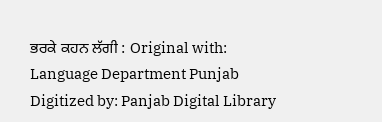ਭਰਕੇ ਕਹਨ ਲੱਗੀ : Original with: Language Department Punjab Digitized by: Panjab Digital Library